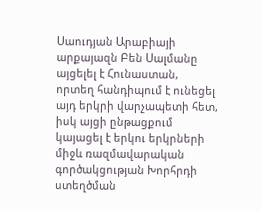Սաուդյան Արաբիայի արքայազն Բեն Սալմանը այցելել է Հունաստան, որտեղ հանդիպում է ունեցել այդ երկրի վարչապետի հետ, իսկ այցի ընթացքում կայացել է երկու երկրների միջև ռազմավարական գործակցության Խորհրդի ստեղծման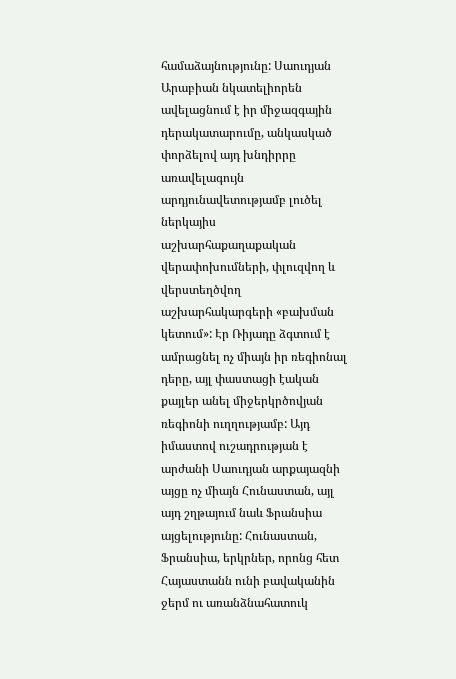համաձայնությունը: Սաուդյան Արաբիան նկատելիորեն ավելացնում է իր միջազգային դերակատարումը, անկասկած փորձելով այդ խնդիրրը առավելագույն արդյունավետությամբ լուծել ներկայիս աշխարհաքաղաքական վերափոխումների, փլուզվող և վերստեղծվող աշխարհակարգերի «բախման կետում»: Էր Ռիյադը ձգտում է ամրացնել ոչ միայն իր ռեգիոնալ դերը, այլ փաստացի էական քայլեր անել միջերկրծովյան ռեգիոնի ուղղությամբ: Այդ իմաստով ուշադրության է արժանի Սաուդյան արքայազնի այցը ոչ միայն Հունաստան, այլ այդ շղթայում նաև Ֆրանսիա այցելությունը: Հունաստան, Ֆրանսիա, երկրներ, որոնց հետ Հայաստանն ունի բավականին ջերմ ու առանձնահատուկ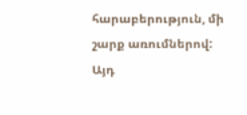հարաբերություն, մի շարք առումներով: Այդ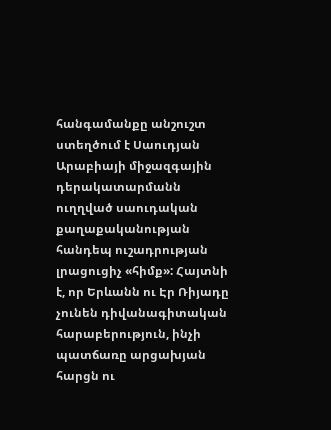հանգամանքը անշուշտ ստեղծում է Սաուդյան Արաբիայի միջազգային դերակատարմանն ուղղված սաուդական քաղաքականության հանդեպ ուշադրության լրացուցիչ «հիմք»: Հայտնի է, որ Երևանն ու Էր Ռիյադը չունեն դիվանագիտական հարաբերություն, ինչի պատճառը արցախյան հարցն ու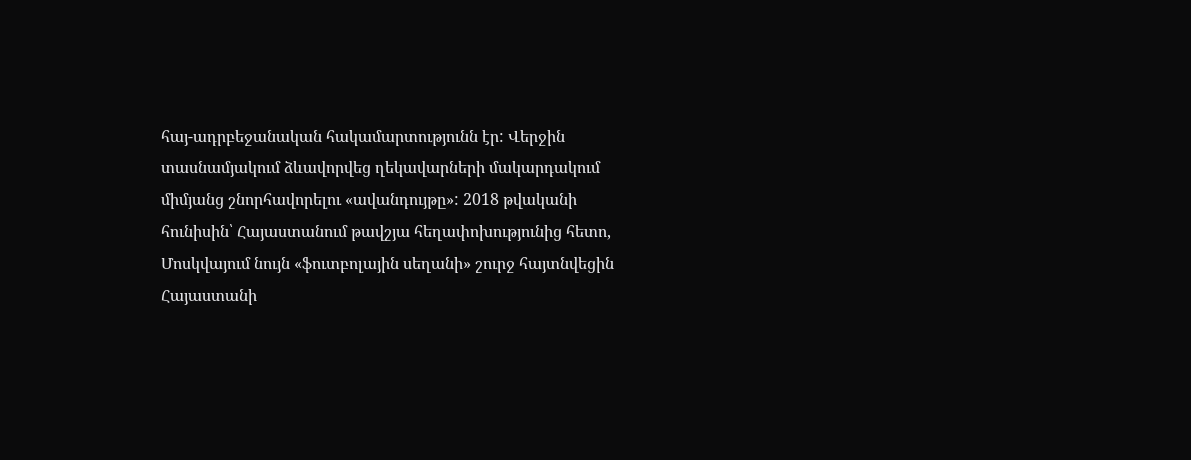հայ-ադրբեջանական հակամարտությունն էր: Վերջին տասնամյակում ձևավորվեց ղեկավարների մակարդակում միմյանց շնորհավորելու «ավանդույթը»: 2018 թվականի հունիսին՝ Հայաստանում թավշյա հեղափոխությունից հետո, Մոսկվայում նույն «ֆուտբոլային սեղանի» շուրջ հայտնվեցին Հայաստանի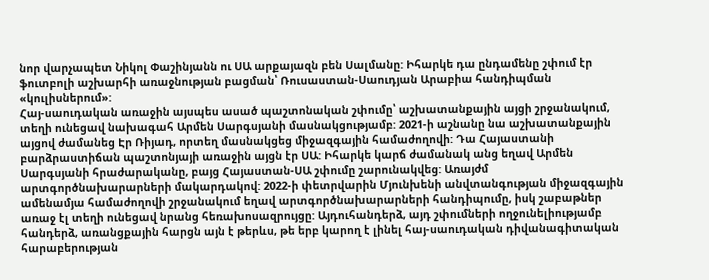նոր վարչապետ Նիկոլ Փաշինյանն ու ՍԱ արքայազն բեն Սալմանը: Իհարկե դա ընդամենը շփում էր ֆուտբոլի աշխարհի առաջնության բացման՝ Ռուսաստան-Սաուդյան Արաբիա հանդիպման «կուլիսներում»:
Հայ-սաուդական առաջին այսպես ասած պաշտոնական շփումը՝ աշխատանքային այցի շրջանակում, տեղի ունեցավ նախագահ Արմեն Սարգսյանի մասնակցությամբ: 2021-ի աշնանը նա աշխատանքային այցով ժամանեց Էր Ռիյադ, որտեղ մասնակցեց միջազգային համաժողովի: Դա Հայաստանի բարձրաստիճան պաշտոնյայի առաջին այցն էր ՍԱ: Իհարկե կարճ ժամանակ անց եղավ Արմեն Սարգսյանի հրաժարականը, բայց Հայաստան-ՍԱ շփումը շարունակվեց: Առայժմ արտգործնախարարների մակարդակով: 2022-ի փետրվարին Մյունխենի անվտանգության միջազգային ամենամյա համաժողովի շրջանակում եղավ արտգործնախարարների հանդիպումը, իսկ շաբաթներ առաջ էլ տեղի ունեցավ նրանց հեռախոսազրույցը: Այդուհանդերձ, այդ շփումների ողջունելիությամբ հանդերձ, առանցքային հարցն այն է թերևս, թե երբ կարող է լինել հայ-սաուդական դիվանագիտական հարաբերության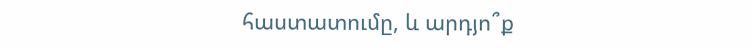հաստատումը, և արդյո՞ք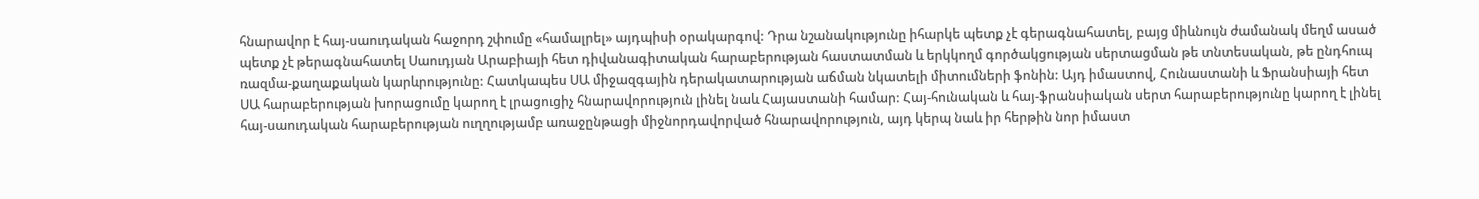հնարավոր է հայ-սաուդական հաջորդ շփումը «համալրել» այդպիսի օրակարգով: Դրա նշանակությունը իհարկե պետք չէ գերագնահատել, բայց միևնույն ժամանակ մեղմ ասած պետք չէ թերագնահատել Սաուդյան Արաբիայի հետ դիվանագիտական հարաբերության հաստատման և երկկողմ գործակցության սերտացման թե տնտեսական, թե ընդհուպ ռազմա-քաղաքական կարևրությունը: Հատկապես ՍԱ միջազգային դերակատարության աճման նկատելի միտումների ֆոնին: Այդ իմաստով, Հունաստանի և Ֆրանսիայի հետ ՍԱ հարաբերության խորացումը կարող է լրացուցիչ հնարավորություն լինել նաև Հայաստանի համար: Հայ-հունական և հայ-ֆրանսիական սերտ հարաբերությունը կարող է լինել հայ-սաուդական հարաբերության ուղղությամբ առաջընթացի միջնորդավորված հնարավորություն, այդ կերպ նաև իր հերթին նոր իմաստ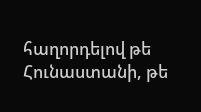հաղորդելով թե Հունաստանի, թե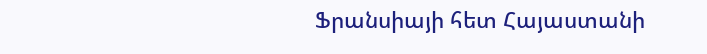Ֆրանսիայի հետ Հայաստանի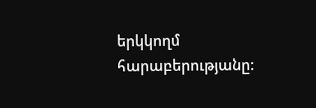երկկողմ հարաբերությանը: